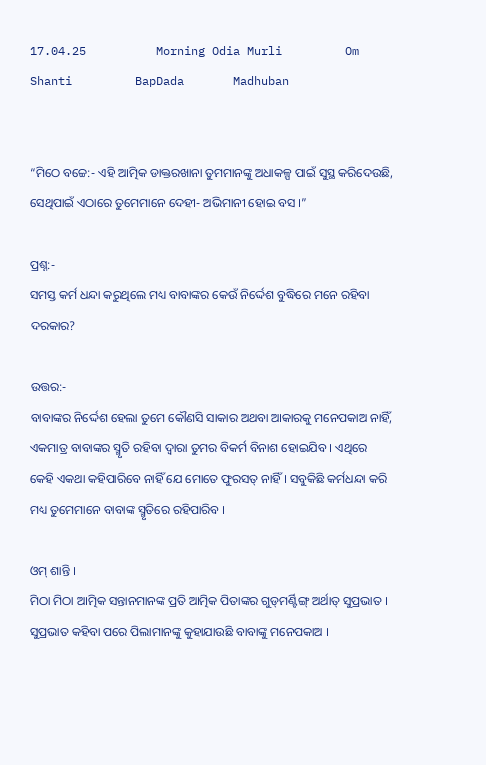17.04.25          Morning Odia Murli         Om Shanti         BapDada       Madhuban


“ମିଠେ ବଚ୍ଚେ:- ଏହି ଆତ୍ମିକ ଡାକ୍ତରଖାନା ତୁମମାନଙ୍କୁ ଅଧାକଳ୍ପ ପାଇଁ ସୁସ୍ଥ କରିଦେଉଛି, ସେଥିପାଇଁ ଏଠାରେ ତୁମେମାନେ ଦେହୀ- ଅଭିମାନୀ ହୋଇ ବସ ।”

ପ୍ରଶ୍ନ:-
ସମସ୍ତ କର୍ମ ଧନ୍ଦା କରୁଥିଲେ ମଧ୍ୟ ବାବାଙ୍କର କେଉଁ ନିର୍ଦ୍ଦେଶ ବୁଦ୍ଧିରେ ମନେ ରହିବା ଦରକାର?

ଉତ୍ତର:-
ବାବାଙ୍କର ନିର୍ଦ୍ଦେଶ ହେଲା ତୁମେ କୌଣସି ସାକାର ଅଥବା ଆକାରକୁ ମନେପକାଅ ନାହିଁ, ଏକମାତ୍ର ବାବାଙ୍କର ସ୍ମୃତି ରହିବା ଦ୍ୱାରା ତୁମର ବିକର୍ମ ବିନାଶ ହୋଇଯିବ । ଏଥିରେ କେହି ଏକଥା କହିପାରିବେ ନାହିଁ ଯେ ମୋତେ ଫୁରସତ୍ ନାହିଁ । ସବୁକିଛି କର୍ମଧନ୍ଦା କରି ମଧ୍ୟ ତୁମେମାନେ ବାବାଙ୍କ ସ୍ମୃତିରେ ରହିପାରିବ ।

ଓମ୍ ଶାନ୍ତି ।
ମିଠା ମିଠା ଆତ୍ମିକ ସନ୍ତାନମାନଙ୍କ ପ୍ରତି ଆତ୍ମିକ ପିତାଙ୍କର ଗୁଡ୍‌ମର୍ଣ୍ଟିଙ୍ଗ୍ ଅର୍ଥାତ୍ ସୁପ୍ରଭାତ । ସୁପ୍ରଭାତ କହିବା ପରେ ପିଲାମାନଙ୍କୁ କୁହାଯାଉଛି ବାବାଙ୍କୁ ମନେପକାଅ ।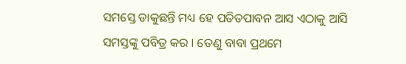ସମସ୍ତେ ଡାକୁଛନ୍ତି ମଧ୍ୟ ହେ ପତିତପାବନ ଆସ ଏଠାକୁ ଆସି ସମସ୍ତଙ୍କୁ ପବିତ୍ର କର । ତେଣୁ ବାବା ପ୍ରଥମେ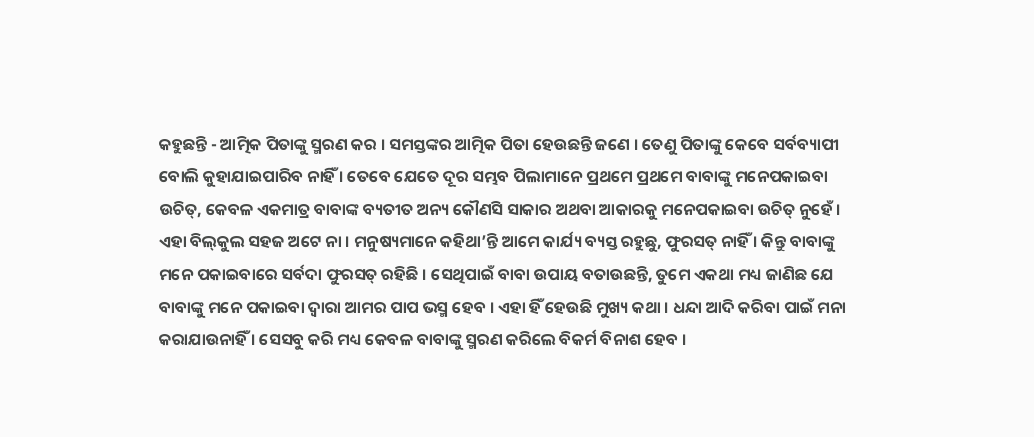କହୁଛନ୍ତି - ଆତ୍ମିକ ପିତାଙ୍କୁ ସ୍ମରଣ କର । ସମସ୍ତଙ୍କର ଆତ୍ମିକ ପିତା ହେଉଛନ୍ତି ଜଣେ । ତେଣୁ ପିତାଙ୍କୁ କେବେ ସର୍ବବ୍ୟାପୀ ବୋଲି କୁହାଯାଇପାରିବ ନାହିଁ । ତେବେ ଯେତେ ଦୂର ସମ୍ଭବ ପିଲାମାନେ ପ୍ରଥମେ ପ୍ରଥମେ ବାବାଙ୍କୁ ମନେପକାଇବା ଉଚିତ୍‌, କେବଳ ଏକମାତ୍ର ବାବାଙ୍କ ବ୍ୟତୀତ ଅନ୍ୟ କୌଣସି ସାକାର ଅଥବା ଆକାରକୁ ମନେପକାଇବା ଉଚିତ୍ ନୁହେଁ । ଏହା ବିଲ୍‌କୁଲ ସହଜ ଅଟେ ନା । ମନୁଷ୍ୟମାନେ କହିଥା’ନ୍ତି ଆମେ କାର୍ଯ୍ୟ ବ୍ୟସ୍ତ ରହୁଛୁ, ଫୁରସତ୍ ନାହିଁ । କିନ୍ତୁ ବାବାଙ୍କୁ ମନେ ପକାଇବାରେ ସର୍ବଦା ଫୁରସତ୍ ରହିଛି । ସେଥିପାଇଁ ବାବା ଉପାୟ ବତାଉଛନ୍ତି, ତୁମେ ଏକଥା ମଧ୍ୟ ଜାଣିଛ ଯେ ବାବାଙ୍କୁ ମନେ ପକାଇବା ଦ୍ୱାରା ଆମର ପାପ ଭସ୍ମ ହେବ । ଏହା ହିଁ ହେଉଛି ମୁଖ୍ୟ କଥା । ଧନ୍ଦା ଆଦି କରିବା ପାଇଁ ମନା କରାଯାଉନାହିଁ । ସେସବୁ କରି ମଧ୍ୟ କେବଳ ବାବାଙ୍କୁ ସ୍ମରଣ କରିଲେ ବିକର୍ମ ବିନାଶ ହେବ ।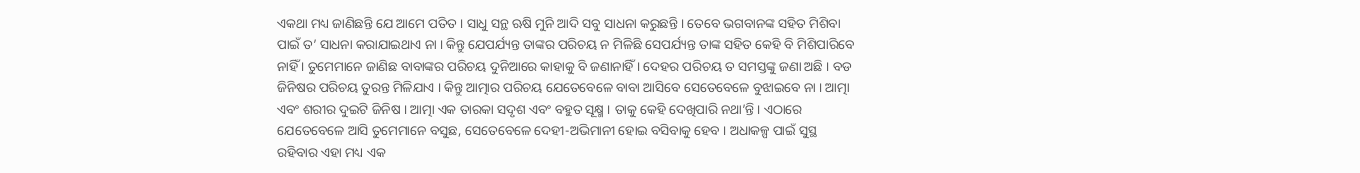ଏକଥା ମଧ୍ୟ ଜାଣିଛନ୍ତି ଯେ ଆମେ ପତିତ । ସାଧୁ ସନ୍ଥ ଋଷି ମୁନି ଆଦି ସବୁ ସାଧନା କରୁଛନ୍ତି । ତେବେ ଭଗବାନଙ୍କ ସହିତ ମିଶିବା ପାଇଁ ତ’ ସାଧନା କରାଯାଇଥାଏ ନା । କିନ୍ତୁ ଯେପର୍ଯ୍ୟନ୍ତ ତାଙ୍କର ପରିଚୟ ନ ମିଳିଛି ସେପର୍ଯ୍ୟନ୍ତ ତାଙ୍କ ସହିତ କେହି ବି ମିଶିପାରିବେ ନାହିଁ । ତୁମେମାନେ ଜାଣିଛ ବାବାଙ୍କର ପରିଚୟ ଦୁନିଆରେ କାହାକୁ ବି ଜଣାନାହିଁ । ଦେହର ପରିଚୟ ତ ସମସ୍ତଙ୍କୁ ଜଣା ଅଛି । ବଡ ଜିନିଷର ପରିଚୟ ତୁରନ୍ତ ମିଳିଯାଏ । କିନ୍ତୁ ଆତ୍ମାର ପରିଚୟ ଯେତେବେଳେ ବାବା ଆସିବେ ସେତେବେଳେ ବୁଝାଇବେ ନା । ଆତ୍ମା ଏବଂ ଶରୀର ଦୁଇଟି ଜିନିଷ । ଆତ୍ମା ଏକ ତାରକା ସଦୃଶ ଏବଂ ବହୁତ ସୂକ୍ଷ୍ମ । ତାକୁ କେହି ଦେଖିପାରି ନଥା’ନ୍ତି । ଏଠାରେ ଯେତେବେଳେ ଆସି ତୁମେମାନେ ବସୁଛ, ସେତେବେଳେ ଦେହୀ-ଅଭିମାନୀ ହୋଇ ବସିବାକୁ ହେବ । ଅଧାକଳ୍ପ ପାଇଁ ସୁସ୍ଥ ରହିବାର ଏହା ମଧ୍ୟ ଏକ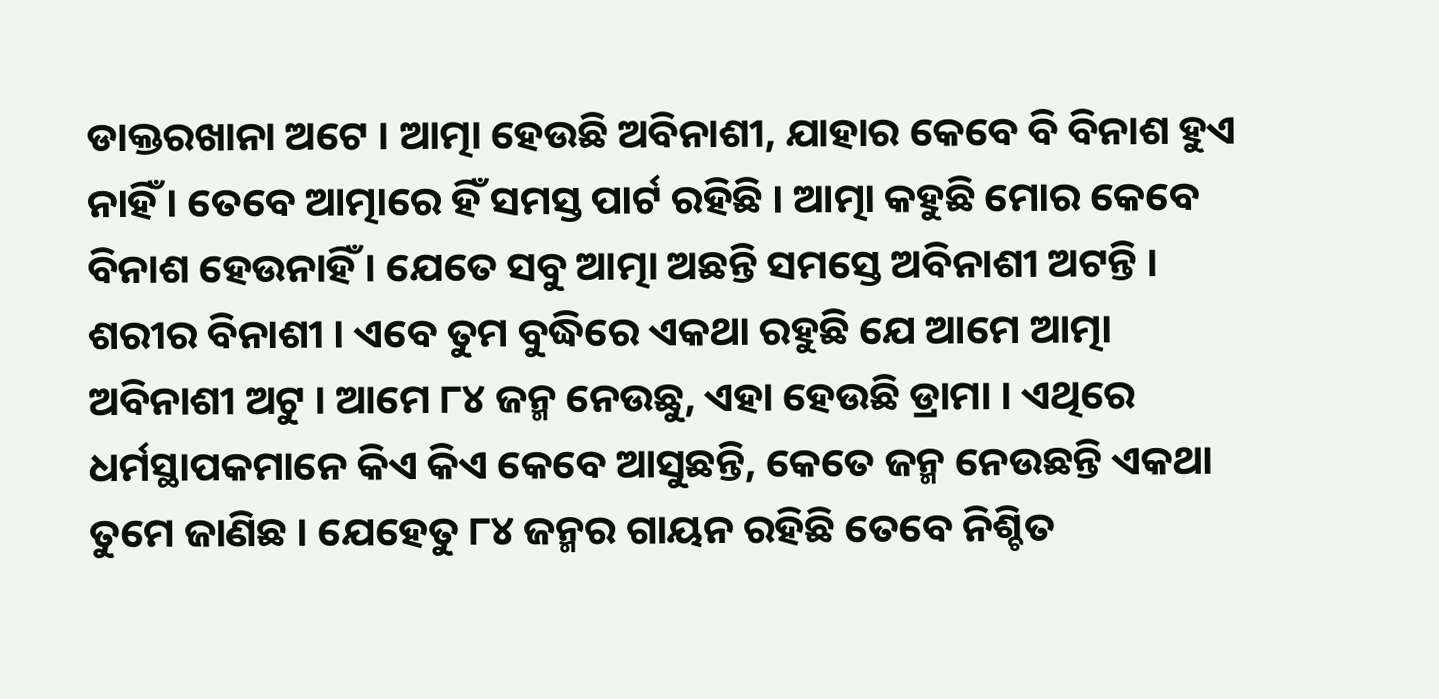ଡାକ୍ତରଖାନା ଅଟେ । ଆତ୍ମା ହେଉଛି ଅବିନାଶୀ, ଯାହାର କେବେ ବି ବିନାଶ ହୁଏ ନାହିଁ । ତେବେ ଆତ୍ମାରେ ହିଁ ସମସ୍ତ ପାର୍ଟ ରହିଛି । ଆତ୍ମା କହୁଛି ମୋର କେବେ ବିନାଶ ହେଉନାହିଁ । ଯେତେ ସବୁ ଆତ୍ମା ଅଛନ୍ତି ସମସ୍ତେ ଅବିନାଶୀ ଅଟନ୍ତି । ଶରୀର ବିନାଶୀ । ଏବେ ତୁମ ବୁଦ୍ଧିରେ ଏକଥା ରହୁଛି ଯେ ଆମେ ଆତ୍ମା ଅବିନାଶୀ ଅଟୁ । ଆମେ ୮୪ ଜନ୍ମ ନେଉଛୁ, ଏହା ହେଉଛି ଡ୍ରାମା । ଏଥିରେ ଧର୍ମସ୍ଥାପକମାନେ କିଏ କିଏ କେବେ ଆସୁଛନ୍ତି, କେତେ ଜନ୍ମ ନେଉଛନ୍ତି ଏକଥା ତୁମେ ଜାଣିଛ । ଯେହେତୁ ୮୪ ଜନ୍ମର ଗାୟନ ରହିଛି ତେବେ ନିଶ୍ଚିତ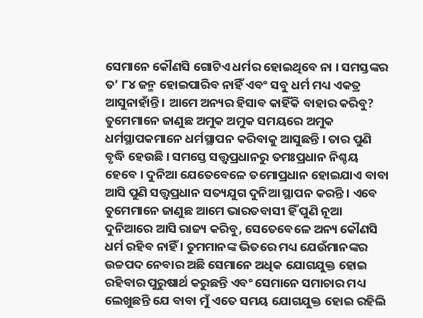ସେମାନେ କୌଣସି ଗୋଟିଏ ଧର୍ମର ହୋଇଥିବେ ନା । ସମସ୍ତଙ୍କର ତ’ ୮୪ ଜନ୍ମ ହୋଇପାରିବ ନାହିଁ ଏବଂ ସବୁ ଧର୍ମ ମଧ୍ୟ ଏକତ୍ର ଆସୁନାହାଁନ୍ତି । ଆମେ ଅନ୍ୟର ହିସାବ କାହିଁକି ବାହାର କରିବୁ? ତୁମେମାନେ ଜାଣୁଛ ଅମୁକ ଅମୁକ ସମୟରେ ଅମୁକ ଧର୍ମସ୍ଥାପକମାନେ ଧର୍ମସ୍ଥାପନ କରିବାକୁ ଆସୁଛନ୍ତି । ତାର ପୁଣି ବୃଦ୍ଧି ହେଉଛି । ସମସ୍ତେ ସତ୍ତ୍ୱପ୍ରଧାନରୁ ତମଃପ୍ରଧାନ ନିଶ୍ଚୟ ହେବେ । ଦୁନିଆ ଯେତେବେଳେ ତମୋପ୍ରଧାନ ହୋଇଯାଏ ବାବା ଆସି ପୁଣି ସତ୍ତ୍ୱପ୍ରଧାନ ସତ୍ୟଯୁଗ ଦୁନିଆ ସ୍ଥାପନ କରନ୍ତି । ଏବେ ତୁମେମାନେ ଜାଣୁଛ ଆମେ ଭାରତବାସୀ ହିଁ ପୁଣି ନୂଆ ଦୁନିଆରେ ଆସି ରାଜ୍ୟ କରିବୁ, ସେତେବେଳେ ଅନ୍ୟ କୌଣସି ଧର୍ମ ରହିବ ନାହିଁ । ତୁମମାନଙ୍କ ଭିତରେ ମଧ୍ୟ ଯେଉଁମାନଙ୍କର ଉଚ୍ଚପଦ ନେବାର ଅଛି ସେମାନେ ଅଧିକ ଯୋଗଯୁକ୍ତ ହୋଇ ରହିବାର ପୁରୁଷାର୍ଥ କରୁଛନ୍ତି ଏବଂ ସେମାନେ ସମାଚାର ମଧ୍ୟ ଲେଖୁଛନ୍ତି ଯେ ବାବା ମୁଁ ଏତେ ସମୟ ଯୋଗଯୁକ୍ତ ହୋଇ ରହିଲି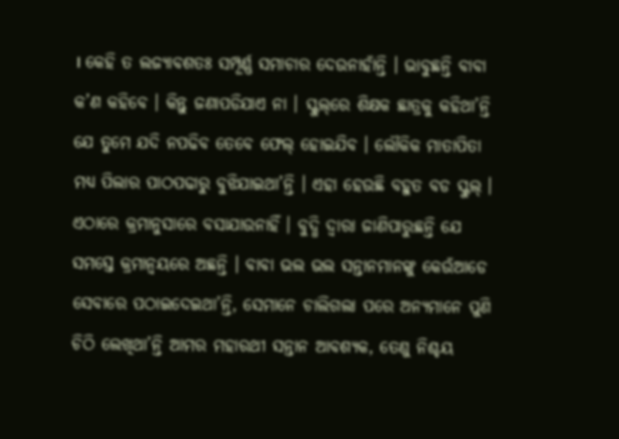। କେହି ତ ଲଜ୍ୟାବଶତଃ ସମ୍ପୂର୍ଣ୍ଣ ସମାଚାର ଦେଉନାହାଁନ୍ତି । ଭାବୁଛନ୍ତି ବାବା କ’ଣ କହିବେ । କିନ୍ତୁ ଜଣାପଡିଯାଏ ନା । ସ୍କୁଲ୍‌ରେ ଶିକ୍ଷକ ଛାତ୍ରକୁ କହିଥା’ନ୍ତି ଯେ ତୁମେ ଯଦି ନପଢିବ ତେବେ ଫେଲ୍ ହୋଇଯିବ । ଲୌକିକ ମାତାପିତା ମଧ୍ୟ ପିଲାର ପାଠପଢାରୁ ବୁଝିଯାଇଥା’ନ୍ତି । ଏହା ହେଉଛି ବହୁତ ବଡ ସ୍କୁଲ୍ । ଏଠାରେ କ୍ରମାନୁସାରେ ବସାଯାଉନାହିଁ । ବୁଦ୍ଧି ଦ୍ୱାରା ଜାଣିପାରୁଛନ୍ତି ଯେ ସମସ୍ତେ କ୍ରମାନ୍ୱୟରେ ଅଛନ୍ତି । ବାବା ଭଲ ଭଲ ସନ୍ତାନମାନଙ୍କୁ କେଉଁଆଡେ ସେବାରେ ପଠାଇଦେଇଥା’ନ୍ତି, ସେମାନେ ଚାଲିଗଲା ପରେ ଅନ୍ୟମାନେ ପୁଣି ଚିଠି ଲେଖିଥା’ନ୍ତି ଆମର ମହାରଥୀ ସନ୍ତାନ ଆବଶ୍ୟକ, ତେଣୁ ନିଶ୍ଚୟ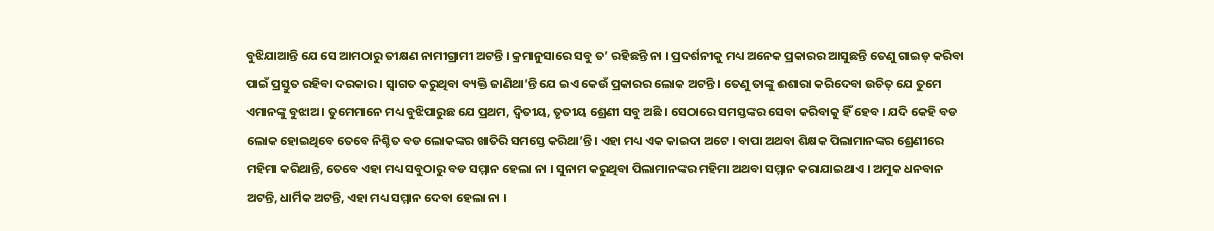ବୁଝିଯାଆନ୍ତି ଯେ ସେ ଆମଠାରୁ ତୀକ୍ଷଣ ନାମୀଗ୍ରାମୀ ଅଟନ୍ତି । କ୍ରମାନୁସାରେ ସବୁ ତ’ ରହିଛନ୍ତି ନା । ପ୍ରଦର୍ଶନୀକୁ ମଧ୍ୟ ଅନେକ ପ୍ରକାରର ଆସୁଛନ୍ତି ତେଣୁ ଗାଇଡ୍ କରିବା ପାଇଁ ପ୍ରସ୍ତୁତ ରହିବା ଦରକାର । ସ୍ୱାଗତ କରୁଥିବା ବ୍ୟକ୍ତି ଜାଣିଥା’ନ୍ତି ଯେ ଇଏ କେଉଁ ପ୍ରକାରର ଲୋକ ଅଟନ୍ତି । ତେଣୁ ତାଙ୍କୁ ଈଶାରା କରିଦେବା ଉଚିତ୍ ଯେ ତୁମେ ଏମାନଙ୍କୁ ବୁଝାଅ । ତୁମେମାନେ ମଧ୍ୟ ବୁଝିପାରୁଛ ଯେ ପ୍ରଥମ, ଦ୍ୱିତୀୟ, ତୃତୀୟ ଶ୍ରେଣୀ ସବୁ ଅଛି । ସେଠାରେ ସମସ୍ତଙ୍କର ସେବା କରିବାକୁ ହିଁ ହେବ । ଯଦି କେହି ବଡ ଲୋକ ହୋଇଥିବେ ତେବେ ନିଶ୍ଚିତ ବଡ ଲୋକଙ୍କର ଖାତିରି ସମସ୍ତେ କରିଥା’ନ୍ତି । ଏହା ମଧ୍ୟ ଏକ କାଇଦା ଅଟେ । ବାପା ଅଥବା ଶିକ୍ଷକ ପିଲାମାନଙ୍କର ଶ୍ରେଣୀରେ ମହିମା କରିଥାନ୍ତି, ତେବେ ଏହା ମଧ୍ୟ ସବୁଠାରୁ ବଡ ସମ୍ମାନ ହେଲା ନା । ସୁନାମ କରୁଥିବା ପିଲାମାନଙ୍କର ମହିମା ଅଥବା ସମ୍ମାନ କରାଯାଇଥାଏ । ଅମୁକ ଧନବାନ ଅଟନ୍ତି, ଧାର୍ମିକ ଅଟନ୍ତି, ଏହା ମଧ୍ୟ ସମ୍ମାନ ଦେବା ହେଲା ନା ।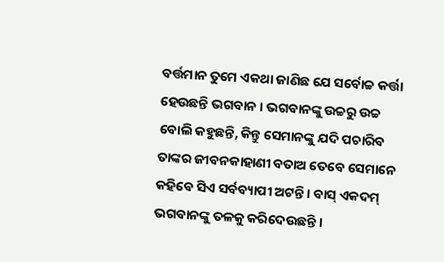ବର୍ତ୍ତମାନ ତୁମେ ଏକଥା ଜାଣିଛ ଯେ ସର୍ବୋଚ୍ଚ କର୍ତ୍ତା ହେଉଛନ୍ତି ଭଗବାନ । ଭଗବାନଙ୍କୁ ଉଚ୍ଚରୁ ଉଚ୍ଚ ବୋଲି କହୁଛନ୍ତି, କିନ୍ତୁ ସେମାନଙ୍କୁ ଯଦି ପଚାରିବ ତାଙ୍କର ଜୀବନକାହାଣୀ ବତାଅ ତେବେ ସେମାନେ କହିବେ ସିଏ ସର୍ବବ୍ୟାପୀ ଅଟନ୍ତି । ବାସ୍ ଏକଦମ୍ ଭଗବାନଙ୍କୁ ତଳକୁ କରିଦେଉଛନ୍ତି ।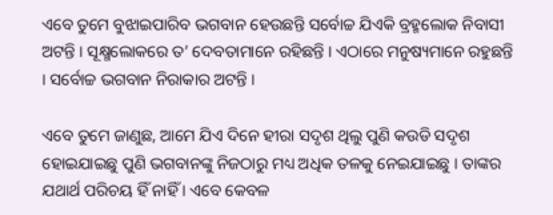ଏବେ ତୁମେ ବୁଝାଇପାରିବ ଭଗବାନ ହେଉଛନ୍ତି ସର୍ବୋଚ୍ଚ ଯିଏକି ବ୍ରହ୍ମଲୋକ ନିବାସୀ ଅଟନ୍ତି । ସୂକ୍ଷ୍ମଲୋକରେ ତ’ ଦେବତାମାନେ ରହିଛନ୍ତି । ଏଠାରେ ମନୁଷ୍ୟମାନେ ରହୁଛନ୍ତି । ସର୍ବୋଚ୍ଚ ଭଗବାନ ନିରାକାର ଅଟନ୍ତି ।

ଏବେ ତୁମେ ଜାଣୁଛ, ଆମେ ଯିଏ ଦିନେ ହୀରା ସଦୃଶ ଥିଲୁ ପୁଣି କଉଡି ସଦୃଶ ହୋଇଯାଇଛୁ ପୁଣି ଭଗବାନଙ୍କୁ ନିଜଠାରୁ ମଧ୍ୟ ଅଧିକ ତଳକୁ ନେଇଯାଇଛୁ । ତାଙ୍କର ଯଥାର୍ଥ ପରିଚୟ ହିଁ ନାହିଁ । ଏବେ କେବଳ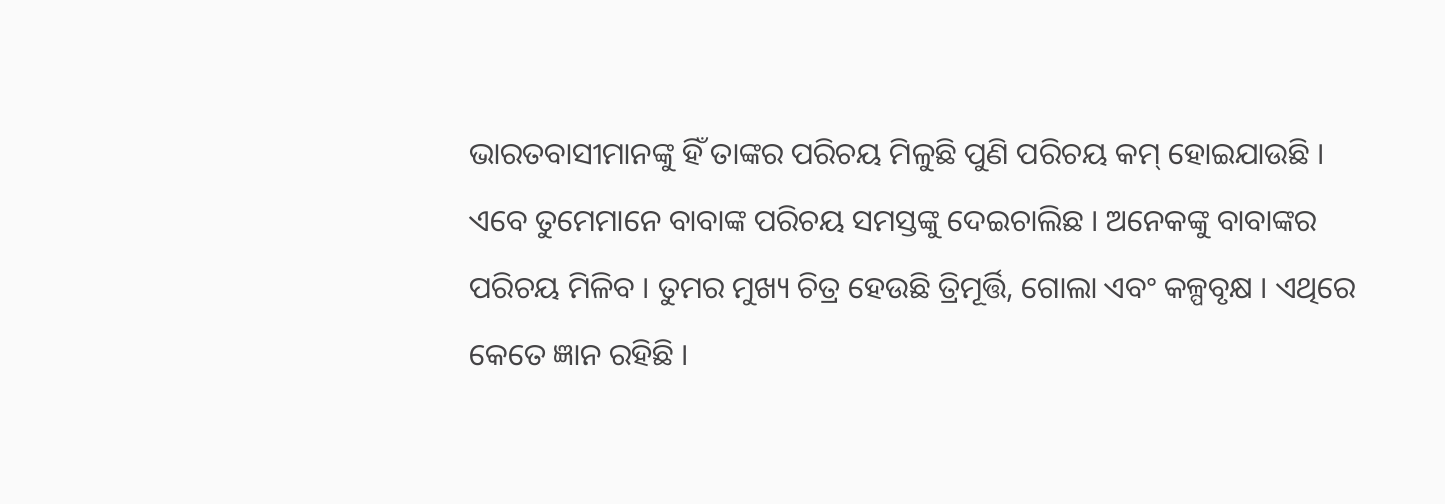ଭାରତବାସୀମାନଙ୍କୁ ହିଁ ତାଙ୍କର ପରିଚୟ ମିଳୁଛି ପୁଣି ପରିଚୟ କମ୍ ହୋଇଯାଉଛି । ଏବେ ତୁମେମାନେ ବାବାଙ୍କ ପରିଚୟ ସମସ୍ତଙ୍କୁ ଦେଇଚାଲିଛ । ଅନେକଙ୍କୁ ବାବାଙ୍କର ପରିଚୟ ମିଳିବ । ତୁମର ମୁଖ୍ୟ ଚିତ୍ର ହେଉଛି ତ୍ରିମୂର୍ତ୍ତି, ଗୋଲା ଏବଂ କଳ୍ପବୃକ୍ଷ । ଏଥିରେ କେତେ ଜ୍ଞାନ ରହିଛି ।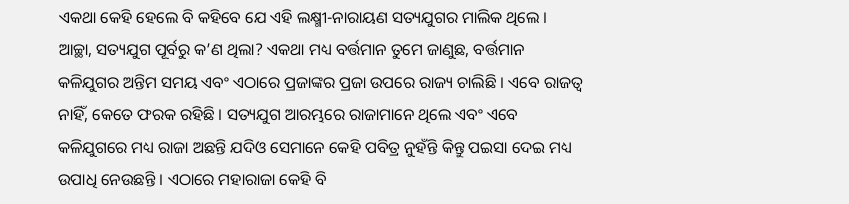ଏକଥା କେହି ହେଲେ ବି କହିବେ ଯେ ଏହି ଲକ୍ଷ୍ମୀ-ନାରାୟଣ ସତ୍ୟଯୁଗର ମାଲିକ ଥିଲେ । ଆଚ୍ଛା, ସତ୍ୟଯୁଗ ପୂର୍ବରୁ କ’ଣ ଥିଲା? ଏକଥା ମଧ୍ୟ ବର୍ତ୍ତମାନ ତୁମେ ଜାଣୁଛ, ବର୍ତ୍ତମାନ କଳିଯୁଗର ଅନ୍ତିମ ସମୟ ଏବଂ ଏଠାରେ ପ୍ରଜାଙ୍କର ପ୍ରଜା ଉପରେ ରାଜ୍ୟ ଚାଲିଛି । ଏବେ ରାଜତ୍ୱ ନାହିଁ, କେତେ ଫରକ ରହିଛି । ସତ୍ୟଯୁଗ ଆରମ୍ଭରେ ରାଜାମାନେ ଥିଲେ ଏବଂ ଏବେ କଳିଯୁଗରେ ମଧ୍ୟ ରାଜା ଅଛନ୍ତି ଯଦିଓ ସେମାନେ କେହି ପବିତ୍ର ନୁହଁନ୍ତି କିନ୍ତୁ ପଇସା ଦେଇ ମଧ୍ୟ ଉପାଧି ନେଉଛନ୍ତି । ଏଠାରେ ମହାରାଜା କେହି ବି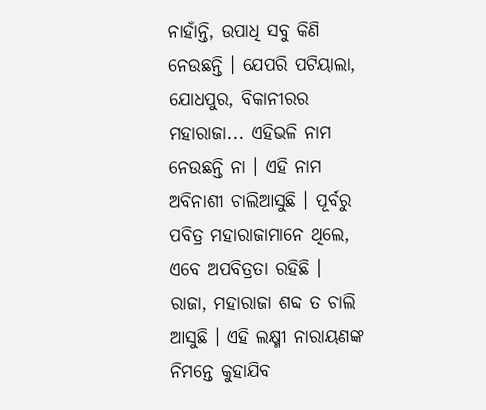ନାହାଁନ୍ତି, ଉପାଧି ସବୁ କିଣି ନେଉଛନ୍ତି । ଯେପରି ପଟିୟାଲା, ଯୋଧପୁର, ବିକାନୀରର ମହାରାଜା... ଏହିଭଳି ନାମ ନେଉଛନ୍ତି ନା । ଏହି ନାମ ଅବିନାଶୀ ଚାଲିଆସୁଛି । ପୂର୍ବରୁ ପବିତ୍ର ମହାରାଜାମାନେ ଥିଲେ, ଏବେ ଅପବିତ୍ରତା ରହିଛି । ରାଜା, ମହାରାଜା ଶବ୍ଦ ତ ଚାଲି ଆସୁଛି । ଏହି ଲକ୍ଷ୍ମୀ ନାରାୟଣଙ୍କ ନିମନ୍ତେ କୁହାଯିବ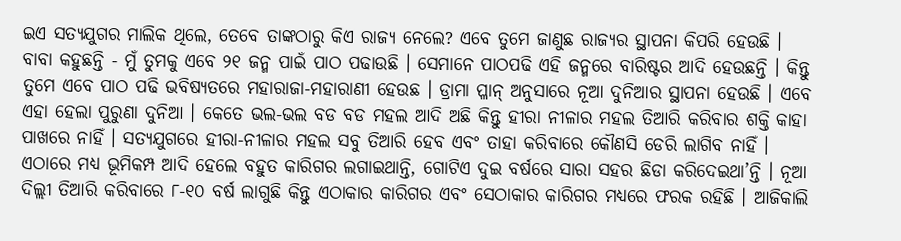ଇଏ ସତ୍ୟଯୁଗର ମାଲିକ ଥିଲେ, ତେବେ ତାଙ୍କଠାରୁ କିଏ ରାଜ୍ୟ ନେଲେ? ଏବେ ତୁମେ ଜାଣୁଛ ରାଜ୍ୟର ସ୍ଥାପନା କିପରି ହେଉଛି । ବାବା କହୁଛନ୍ତି - ମୁଁ ତୁମକୁ ଏବେ ୨୧ ଜନ୍ମ ପାଇଁ ପାଠ ପଢାଉଛି । ସେମାନେ ପାଠପଢି ଏହି ଜନ୍ମରେ ବାରିଷ୍ଟର ଆଦି ହେଉଛନ୍ତି । କିନ୍ତୁ ତୁମେ ଏବେ ପାଠ ପଢି ଭବିଷ୍ୟତରେ ମହାରାଜା-ମହାରାଣୀ ହେଉଛ । ଡ୍ରାମା ପ୍ଳାନ୍ ଅନୁସାରେ ନୂଆ ଦୁନିଆର ସ୍ଥାପନା ହେଉଛି । ଏବେ ଏହା ହେଲା ପୁରୁଣା ଦୁନିଆ । କେତେ ଭଲ-ଭଲ ବଡ ବଡ ମହଲ ଆଦି ଅଛି କିନ୍ତୁ ହୀରା ନୀଳାର ମହଲ ତିଆରି କରିବାର ଶକ୍ତି କାହା ପାଖରେ ନାହିଁ । ସତ୍ୟଯୁଗରେ ହୀରା-ନୀଳାର ମହଲ ସବୁ ତିଆରି ହେବ ଏବଂ ତାହା କରିବାରେ କୌଣସି ଡେରି ଲାଗିବ ନାହିଁ । ଏଠାରେ ମଧ୍ୟ ଭୂମିକମ୍ପ ଆଦି ହେଲେ ବହୁତ କାରିଗର ଲଗାଇଥାନ୍ତି, ଗୋଟିଏ ଦୁଇ ବର୍ଷରେ ସାରା ସହର ଛିଡା କରିଦେଇଥା’ନ୍ତି । ନୂଆ ଦିଲ୍ଲୀ ତିଆରି କରିବାରେ ୮-୧୦ ବର୍ଷ ଲାଗୁଛି କିନ୍ତୁ ଏଠାକାର କାରିଗର ଏବଂ ସେଠାକାର କାରିଗର ମଧ୍ୟରେ ଫରକ ରହିଛି । ଆଜିକାଲି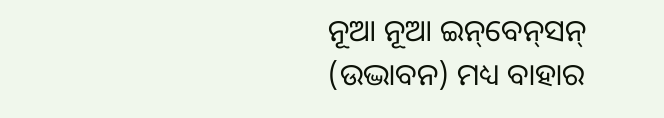ନୂଆ ନୂଆ ଇନ୍‌ବେନ୍‌ସନ୍ (ଉଦ୍ଭାବନ) ମଧ୍ୟ ବାହାର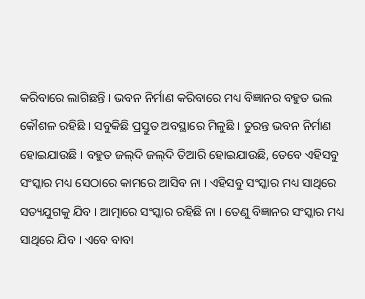କରିବାରେ ଲାଗିଛନ୍ତି । ଭବନ ନିର୍ମାଣ କରିବାରେ ମଧ୍ୟ ବିଜ୍ଞାନର ବହୁତ ଭଲ କୌଶଳ ରହିଛି । ସବୁକିଛି ପ୍ରସ୍ତୁତ ଅବସ୍ଥାରେ ମିଳୁଛି । ତୁରନ୍ତ ଭବନ ନିର୍ମାଣ ହୋଇଯାଉଛି । ବହୁତ ଜଲ୍‌ଦି ଜଲ୍‌ଦି ତିଆରି ହୋଇଯାଉଛି, ତେବେ ଏହିସବୁ ସଂସ୍କାର ମଧ୍ୟ ସେଠାରେ କାମରେ ଆସିବ ନା । ଏହିସବୁ ସଂସ୍କାର ମଧ୍ୟ ସାଥିରେ ସତ୍ୟଯୁଗକୁ ଯିବ । ଆତ୍ମାରେ ସଂସ୍କାର ରହିଛି ନା । ତେଣୁ ବିଜ୍ଞାନର ସଂସ୍କାର ମଧ୍ୟ ସାଥିରେ ଯିବ । ଏବେ ବାବା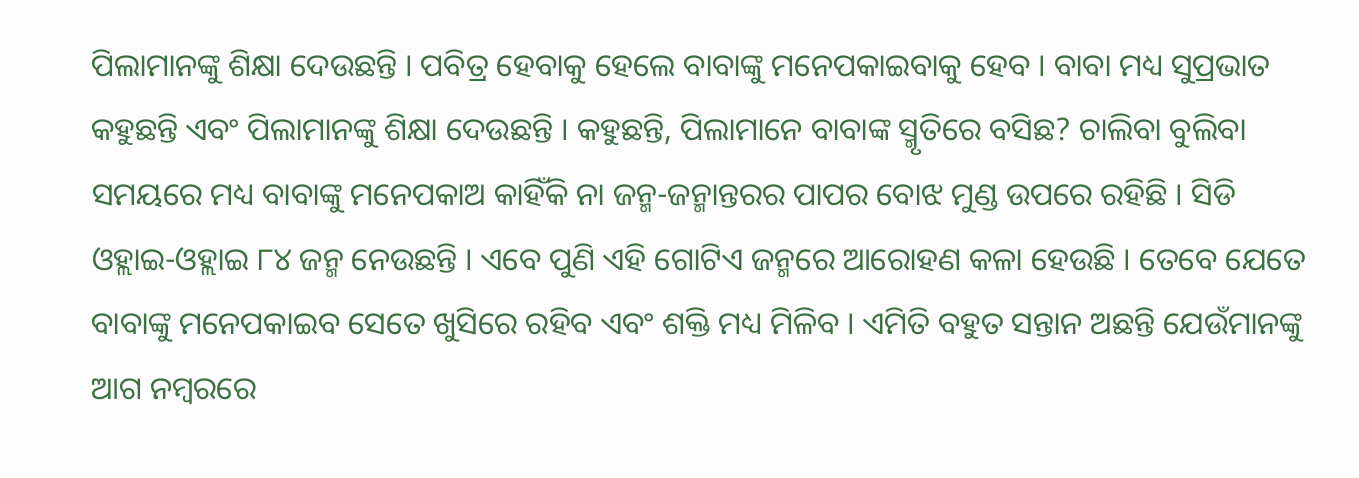ପିଲାମାନଙ୍କୁ ଶିକ୍ଷା ଦେଉଛନ୍ତି । ପବିତ୍ର ହେବାକୁ ହେଲେ ବାବାଙ୍କୁ ମନେପକାଇବାକୁ ହେବ । ବାବା ମଧ୍ୟ ସୁପ୍ରଭାତ କହୁଛନ୍ତି ଏବଂ ପିଲାମାନଙ୍କୁ ଶିକ୍ଷା ଦେଉଛନ୍ତି । କହୁଛନ୍ତି, ପିଲାମାନେ ବାବାଙ୍କ ସ୍ମୃତିରେ ବସିଛ? ଚାଲିବା ବୁଲିବା ସମୟରେ ମଧ୍ୟ ବାବାଙ୍କୁ ମନେପକାଅ କାହିଁକି ନା ଜନ୍ମ-ଜନ୍ମାନ୍ତରର ପାପର ବୋଝ ମୁଣ୍ଡ ଉପରେ ରହିଛି । ସିଡି ଓହ୍ଲାଇ-ଓହ୍ଲାଇ ୮୪ ଜନ୍ମ ନେଉଛନ୍ତି । ଏବେ ପୁଣି ଏହି ଗୋଟିଏ ଜନ୍ମରେ ଆରୋହଣ କଳା ହେଉଛି । ତେବେ ଯେତେ ବାବାଙ୍କୁ ମନେପକାଇବ ସେତେ ଖୁସିରେ ରହିବ ଏବଂ ଶକ୍ତି ମଧ୍ୟ ମିଳିବ । ଏମିତି ବହୁତ ସନ୍ତାନ ଅଛନ୍ତି ଯେଉଁମାନଙ୍କୁ ଆଗ ନମ୍ବରରେ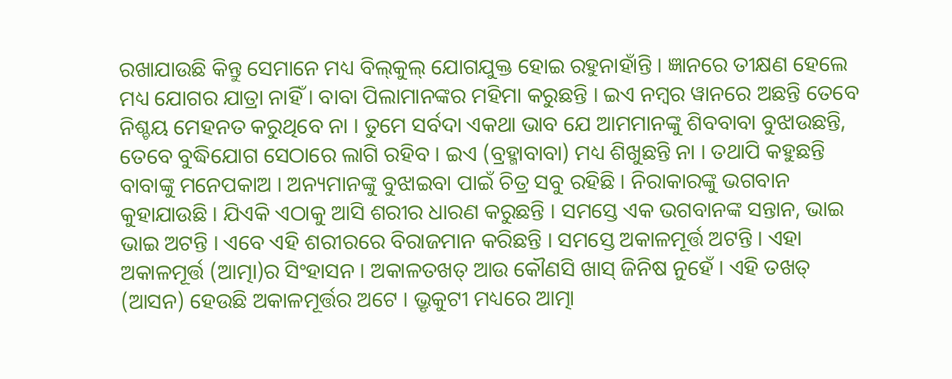ରଖାଯାଉଛି କିନ୍ତୁ ସେମାନେ ମଧ୍ୟ ବିଲ୍‌କୁଲ୍ ଯୋଗଯୁକ୍ତ ହୋଇ ରହୁନାହାଁନ୍ତି । ଜ୍ଞାନରେ ତୀକ୍ଷଣ ହେଲେ ମଧ୍ୟ ଯୋଗର ଯାତ୍ରା ନାହିଁ । ବାବା ପିଲାମାନଙ୍କର ମହିମା କରୁଛନ୍ତି । ଇଏ ନମ୍ବର ୱାନରେ ଅଛନ୍ତି ତେବେ ନିଶ୍ଚୟ ମେହନତ କରୁଥିବେ ନା । ତୁମେ ସର୍ବଦା ଏକଥା ଭାବ ଯେ ଆମମାନଙ୍କୁ ଶିବବାବା ବୁଝାଉଛନ୍ତି, ତେବେ ବୁଦ୍ଧିଯୋଗ ସେଠାରେ ଲାଗି ରହିବ । ଇଏ (ବ୍ରହ୍ମାବାବା) ମଧ୍ୟ ଶିଖୁଛନ୍ତି ନା । ତଥାପି କହୁଛନ୍ତି ବାବାଙ୍କୁ ମନେପକାଅ । ଅନ୍ୟମାନଙ୍କୁ ବୁଝାଇବା ପାଇଁ ଚିତ୍ର ସବୁ ରହିଛି । ନିରାକାରଙ୍କୁ ଭଗବାନ କୁହାଯାଉଛି । ଯିଏକି ଏଠାକୁ ଆସି ଶରୀର ଧାରଣ କରୁଛନ୍ତି । ସମସ୍ତେ ଏକ ଭଗବାନଙ୍କ ସନ୍ତାନ, ଭାଇ ଭାଇ ଅଟନ୍ତି । ଏବେ ଏହି ଶରୀରରେ ବିରାଜମାନ କରିଛନ୍ତି । ସମସ୍ତେ ଅକାଳମୂର୍ତ୍ତ ଅଟନ୍ତି । ଏହା ଅକାଳମୂର୍ତ୍ତ (ଆତ୍ମା)ର ସିଂହାସନ । ଅକାଳତଖତ୍ ଆଉ କୌଣସି ଖାସ୍ ଜିନିଷ ନୁହେଁ । ଏହି ତଖତ୍ (ଆସନ) ହେଉଛି ଅକାଳମୂର୍ତ୍ତର ଅଟେ । ଭ୍ରୃକୁଟୀ ମଧ୍ୟରେ ଆତ୍ମା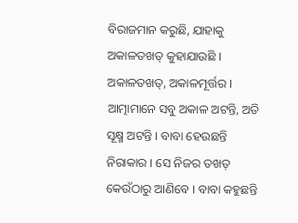ବିରାଜମାନ କରୁଛି, ଯାହାକୁ ଅକାଳତଖତ୍ କୁହାଯାଉଛି । ଅକାଳତଖତ୍‌, ଅକାଳମୂର୍ତ୍ତର । ଆତ୍ମାମାନେ ସବୁ ଅକାଳ ଅଟନ୍ତି, ଅତି ସୂକ୍ଷ୍ମ ଅଟନ୍ତି । ବାବା ହେଉଛନ୍ତି ନିରାକାର । ସେ ନିଜର ତଖତ୍ କେଉଁଠାରୁ ଆଣିବେ । ବାବା କହୁଛନ୍ତି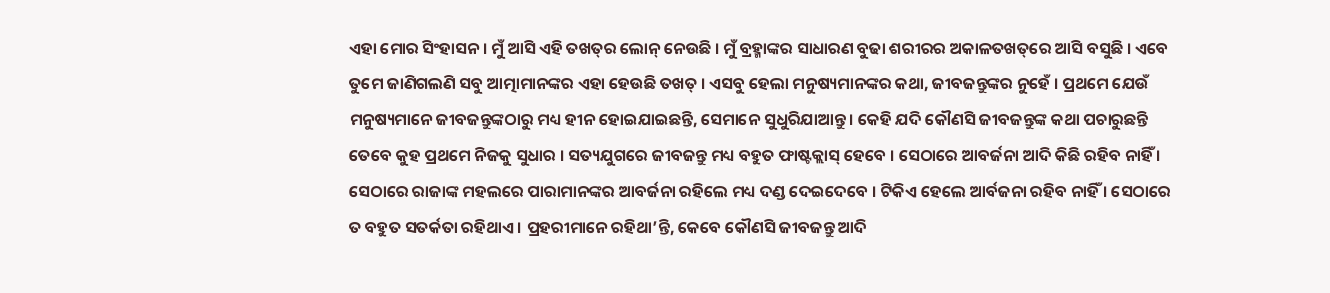ଏହା ମୋର ସିଂହାସନ । ମୁଁ ଆସି ଏହି ତଖତ୍‌ର ଲୋନ୍ ନେଉଛି । ମୁଁ ବ୍ରହ୍ମାଙ୍କର ସାଧାରଣ ବୁଢା ଶରୀରର ଅକାଳତଖତ୍‌ରେ ଆସି ବସୁଛି । ଏବେ ତୁମେ ଜାଣିଗଲଣି ସବୁ ଆତ୍ମାମାନଙ୍କର ଏହା ହେଉଛି ତଖତ୍ । ଏସବୁ ହେଲା ମନୁଷ୍ୟମାନଙ୍କର କଥା, ଜୀବଜନ୍ତୁଙ୍କର ନୁହେଁ । ପ୍ରଥମେ ଯେଉଁ ମନୁଷ୍ୟମାନେ ଜୀବଜନ୍ତୁଙ୍କଠାରୁ ମଧ୍ୟ ହୀନ ହୋଇଯାଇଛନ୍ତି, ସେମାନେ ସୁଧୁରିଯାଆନ୍ତୁ । କେହି ଯଦି କୌଣସି ଜୀବଜନ୍ତୁଙ୍କ କଥା ପଚାରୁଛନ୍ତି ତେବେ କୁହ ପ୍ରଥମେ ନିଜକୁ ସୁଧାର । ସତ୍ୟଯୁଗରେ ଜୀବଜନ୍ତୁ ମଧ୍ୟ ବହୁତ ଫାଷ୍ଟକ୍ଲାସ୍ ହେବେ । ସେଠାରେ ଆବର୍ଜନା ଆଦି କିଛି ରହିବ ନାହିଁ । ସେଠାରେ ରାଜାଙ୍କ ମହଲରେ ପାରାମାନଙ୍କର ଆବର୍ଜନା ରହିଲେ ମଧ୍ୟ ଦଣ୍ଡ ଦେଇଦେବେ । ଟିକିଏ ହେଲେ ଆର୍ବଜନା ରହିବ ନାହିଁ । ସେଠାରେ ତ ବହୁତ ସତର୍କତା ରହିଥାଏ । ପ୍ରହରୀମାନେ ରହିଥା’ନ୍ତି, କେବେ କୌଣସି ଜୀବଜନ୍ତୁ ଆଦି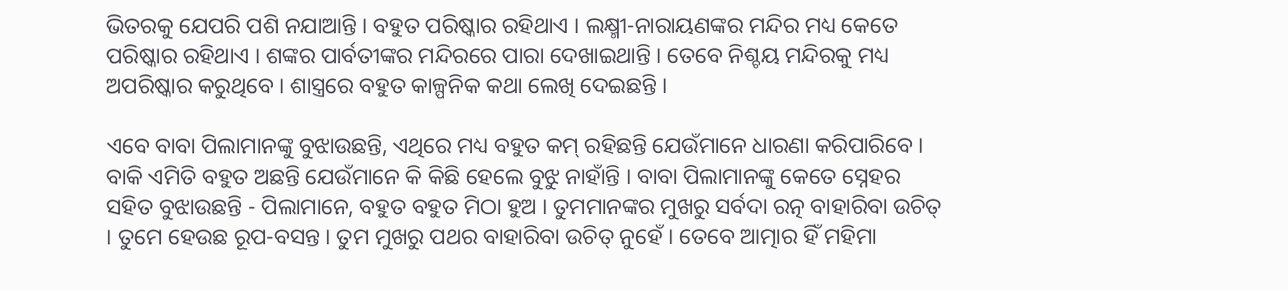ଭିତରକୁ ଯେପରି ପଶି ନଯାଆନ୍ତି । ବହୁତ ପରିଷ୍କାର ରହିଥାଏ । ଲକ୍ଷ୍ମୀ-ନାରାୟଣଙ୍କର ମନ୍ଦିର ମଧ୍ୟ କେତେ ପରିଷ୍କାର ରହିଥାଏ । ଶଙ୍କର ପାର୍ବତୀଙ୍କର ମନ୍ଦିରରେ ପାରା ଦେଖାଇଥାନ୍ତି । ତେବେ ନିଶ୍ଚୟ ମନ୍ଦିରକୁ ମଧ୍ୟ ଅପରିଷ୍କାର କରୁଥିବେ । ଶାସ୍ତ୍ରରେ ବହୁତ କାଳ୍ପନିକ କଥା ଲେଖି ଦେଇଛନ୍ତି ।

ଏବେ ବାବା ପିଲାମାନଙ୍କୁ ବୁଝାଉଛନ୍ତି, ଏଥିରେ ମଧ୍ୟ ବହୁତ କମ୍ ରହିଛନ୍ତି ଯେଉଁମାନେ ଧାରଣା କରିପାରିବେ । ବାକି ଏମିତି ବହୁତ ଅଛନ୍ତି ଯେଉଁମାନେ କି କିଛି ହେଲେ ବୁଝୁ ନାହାଁନ୍ତି । ବାବା ପିଲାମାନଙ୍କୁ କେତେ ସ୍ନେହର ସହିତ ବୁଝାଉଛନ୍ତି - ପିଲାମାନେ, ବହୁତ ବହୁତ ମିଠା ହୁଅ । ତୁମମାନଙ୍କର ମୁଖରୁ ସର୍ବଦା ରତ୍ନ ବାହାରିବା ଉଚିତ୍ । ତୁମେ ହେଉଛ ରୂପ-ବସନ୍ତ । ତୁମ ମୁଖରୁ ପଥର ବାହାରିବା ଉଚିତ୍ ନୁହେଁ । ତେବେ ଆତ୍ମାର ହିଁ ମହିମା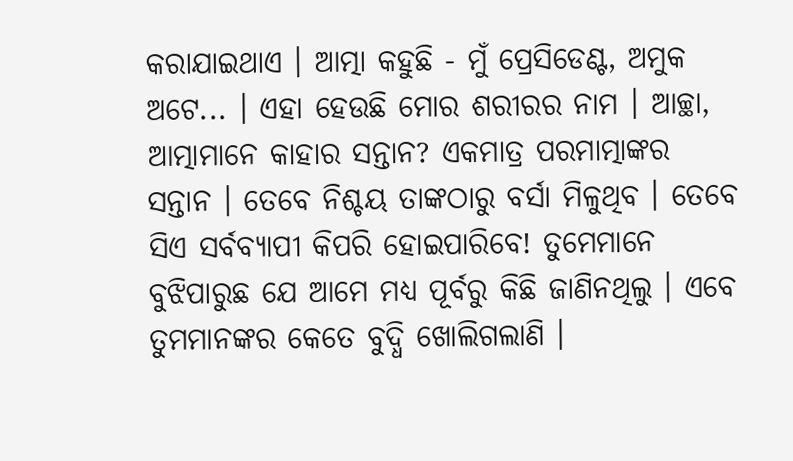କରାଯାଇଥାଏ । ଆତ୍ମା କହୁଛି - ମୁଁ ପ୍ରେସିଡେଣ୍ଟ, ଅମୁକ ଅଟେ... । ଏହା ହେଉଛି ମୋର ଶରୀରର ନାମ । ଆଚ୍ଛା, ଆତ୍ମାମାନେ କାହାର ସନ୍ତାନ? ଏକମାତ୍ର ପରମାତ୍ମାଙ୍କର ସନ୍ତାନ । ତେବେ ନିଶ୍ଚୟ ତାଙ୍କଠାରୁ ବର୍ସା ମିଳୁଥିବ । ତେବେ ସିଏ ସର୍ବବ୍ୟାପୀ କିପରି ହୋଇପାରିବେ! ତୁମେମାନେ ବୁଝିପାରୁଛ ଯେ ଆମେ ମଧ୍ୟ ପୂର୍ବରୁ କିଛି ଜାଣିନଥିଲୁ । ଏବେ ତୁମମାନଙ୍କର କେତେ ବୁଦ୍ଧି ଖୋଲିଗଲାଣି ।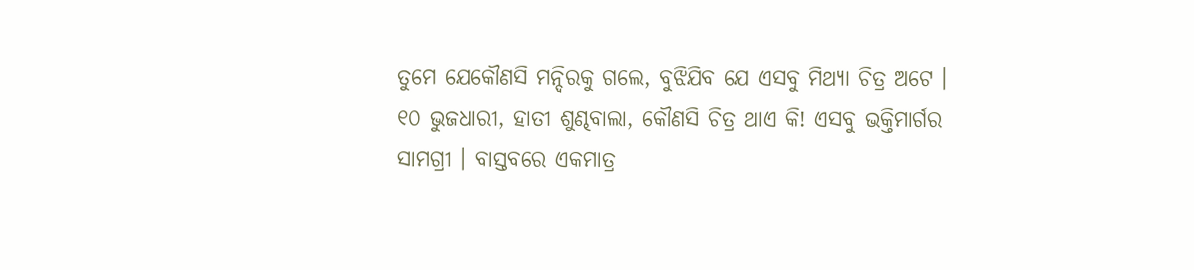ତୁମେ ଯେକୌଣସି ମନ୍ଦିରକୁ ଗଲେ, ବୁଝିଯିବ ଯେ ଏସବୁ ମିଥ୍ୟା ଚିତ୍ର ଅଟେ । ୧୦ ଭୁଜଧାରୀ, ହାତୀ ଶୁଣ୍ଢବାଲା, କୌଣସି ଚିତ୍ର ଥାଏ କି! ଏସବୁ ଭକ୍ତିମାର୍ଗର ସାମଗ୍ରୀ । ବାସ୍ତବରେ ଏକମାତ୍ର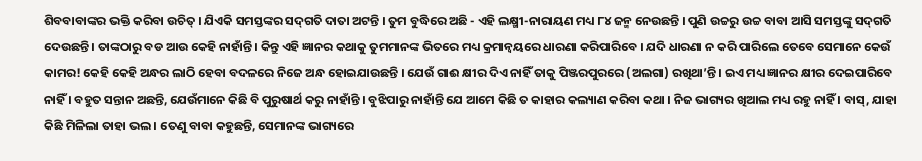ଶିବବାବାଙ୍କର ଭକ୍ତି କରିବା ଉଚିତ୍ । ଯିଏକି ସମସ୍ତଙ୍କର ସଦ୍‌ଗତି ଦାତା ଅଟନ୍ତି । ତୁମ ବୁଦ୍ଧିରେ ଅଛି - ଏହି ଲକ୍ଷ୍ମୀ-ନାରାୟଣ ମଧ୍ୟ ୮୪ ଜନ୍ମ ନେଉଛନ୍ତି । ପୁଣି ଉଚ୍ଚରୁ ଉଚ୍ଚ ବାବା ଆସି ସମସ୍ତଙ୍କୁ ସଦ୍‌ଗତି ଦେଉଛନ୍ତି । ତାଙ୍କଠାରୁ ବଡ ଆଉ କେହି ନାହାଁନ୍ତି । କିନ୍ତୁ ଏହି ଜ୍ଞାନର କଥାକୁ ତୁମମାନଙ୍କ ଭିତରେ ମଧ୍ୟ କ୍ରମାନ୍ୱୟରେ ଧାରଣା କରିପାରିବେ । ଯଦି ଧାରଣା ନ କରି ପାରିଲେ ତେବେ ସେମାନେ କେଉଁ କାମର! କେହି କେହି ଅନ୍ଧର ଲାଠି ହେବା ବଦଳରେ ନିଜେ ଅନ୍ଧ ହୋଇଯାଉଛନ୍ତି । ଯେଉଁ ଗାଈ କ୍ଷୀର ଦିଏ ନାହିଁ ତାକୁ ପିଞ୍ଜରପୁରରେ (ଅଲଗା) ରଖିଥା’ନ୍ତି । ଇଏ ମଧ୍ୟ ଜ୍ଞାନର କ୍ଷୀର ଦେଇପାରିବେ ନାହିଁ । ବହୁତ ସନ୍ତାନ ଅଛନ୍ତି, ଯେଉଁମାନେ କିଛି ବି ପୁରୁଷାର୍ଥ କରୁ ନାହାଁନ୍ତି । ବୁଝିପାରୁ ନାହାଁନ୍ତି ଯେ ଆମେ କିଛି ତ କାହାର କଲ୍ୟାଣ କରିବା କଥା । ନିଜ ଭାଗ୍ୟର ଖିଆଲ ମଧ୍ୟ ରହୁ ନାହିଁ । ବାସ୍‌, ଯାହା କିଛି ମିଳିଲା ତାହା ଭଲ । ତେଣୁ ବାବା କହୁଛନ୍ତି, ସେମାନଙ୍କ ଭାଗ୍ୟରେ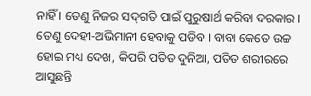ନାହିଁ । ତେଣୁ ନିଜର ସଦ୍‌ଗତି ପାଇଁ ପୁରୁଷାର୍ଥ କରିବା ଦରକାର । ତେଣୁ ଦେହୀ-ଅଭିମାନୀ ହେବାକୁ ପଡିବ । ବାବା କେତେ ଉଚ୍ଚ ହୋଇ ମଧ୍ୟ ଦେଖ, କିପରି ପତିତ ଦୁନିଆ, ପତିତ ଶରୀରରେ ଆସୁଛନ୍ତି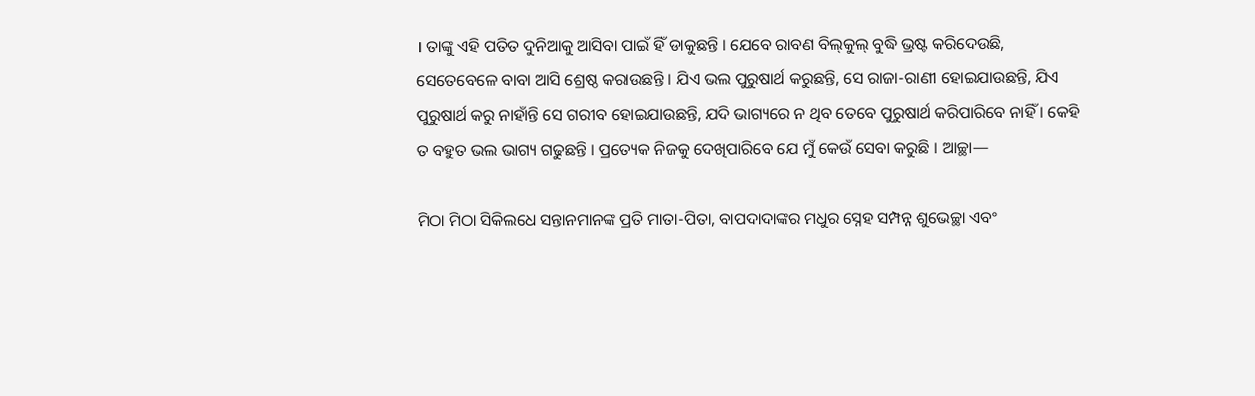। ତାଙ୍କୁ ଏହି ପତିତ ଦୁନିଆକୁ ଆସିବା ପାଇଁ ହିଁ ଡାକୁଛନ୍ତି । ଯେବେ ରାବଣ ବିଲ୍‌‌କୁଲ୍ ବୁଦ୍ଧି ଭ୍ରଷ୍ଟ କରିଦେଉଛି, ସେତେବେଳେ ବାବା ଆସି ଶ୍ରେଷ୍ଠ କରାଉଛନ୍ତି । ଯିଏ ଭଲ ପୁରୁଷାର୍ଥ କରୁଛନ୍ତି, ସେ ରାଜା-ରାଣୀ ହୋଇଯାଉଛନ୍ତି, ଯିଏ ପୁରୁଷାର୍ଥ କରୁ ନାହାଁନ୍ତି ସେ ଗରୀବ ହୋଇଯାଉଛନ୍ତି, ଯଦି ଭାଗ୍ୟରେ ନ ଥିବ ତେବେ ପୁରୁଷାର୍ଥ କରିପାରିବେ ନାହିଁ । କେହି ତ ବହୁତ ଭଲ ଭାଗ୍ୟ ଗଢୁଛନ୍ତି । ପ୍ରତ୍ୟେକ ନିଜକୁ ଦେଖିପାରିବେ ଯେ ମୁଁ କେଉଁ ସେବା କରୁଛି । ଆଚ୍ଛା—

ମିଠା ମିଠା ସିକିଲଧେ ସନ୍ତାନମାନଙ୍କ ପ୍ରତି ମାତା-ପିତା, ବାପଦାଦାଙ୍କର ମଧୁର ସ୍ନେହ ସମ୍ପନ୍ନ ଶୁଭେଚ୍ଛା ଏବଂ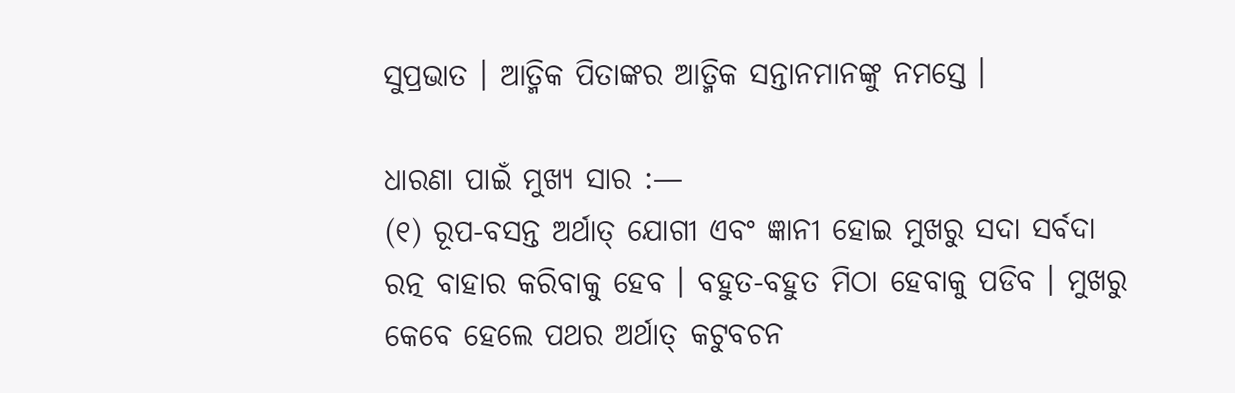ସୁପ୍ରଭାତ । ଆତ୍ମିକ ପିତାଙ୍କର ଆତ୍ମିକ ସନ୍ତାନମାନଙ୍କୁ ନମସ୍ତେ ।

ଧାରଣା ପାଇଁ ମୁଖ୍ୟ ସାର :—
(୧) ରୂପ-ବସନ୍ତ ଅର୍ଥାତ୍ ଯୋଗୀ ଏବଂ ଜ୍ଞାନୀ ହୋଇ ମୁଖରୁ ସଦା ସର୍ବଦା ରତ୍ନ ବାହାର କରିବାକୁ ହେବ । ବହୁତ-ବହୁତ ମିଠା ହେବାକୁ ପଡିବ । ମୁଖରୁ କେବେ ହେଲେ ପଥର ଅର୍ଥାତ୍ କଟୁବଚନ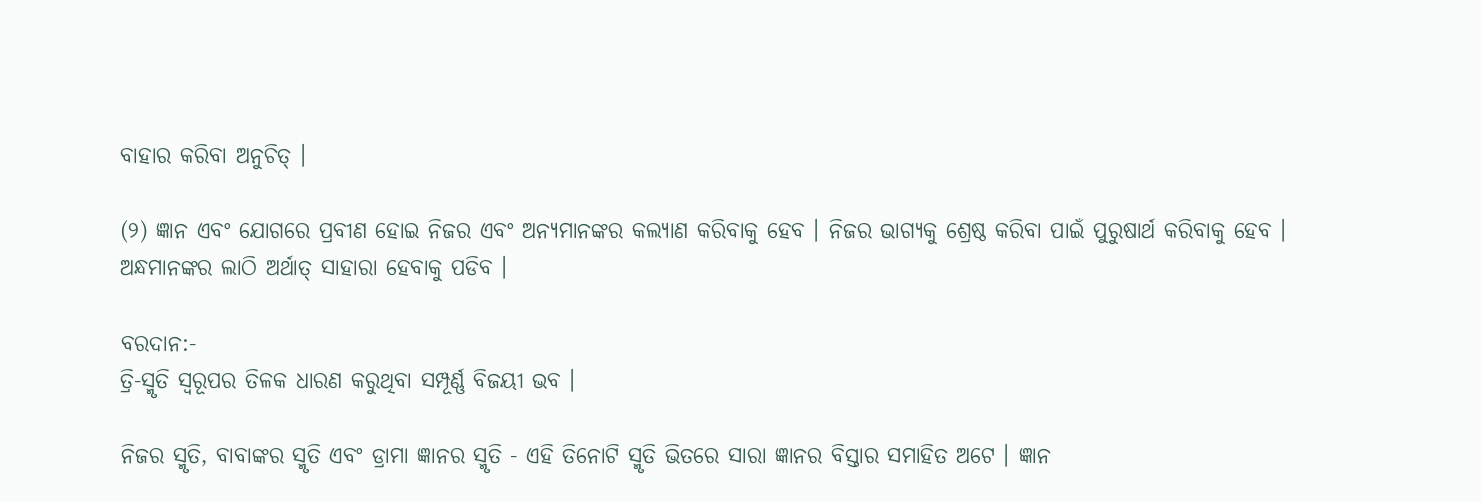ବାହାର କରିବା ଅନୁଚିତ୍ ।

(୨) ଜ୍ଞାନ ଏବଂ ଯୋଗରେ ପ୍ରବୀଣ ହୋଇ ନିଜର ଏବଂ ଅନ୍ୟମାନଙ୍କର କଲ୍ୟାଣ କରିବାକୁ ହେବ । ନିଜର ଭାଗ୍ୟକୁ ଶ୍ରେଷ୍ଠ କରିବା ପାଇଁ ପୁରୁଷାର୍ଥ କରିବାକୁ ହେବ । ଅନ୍ଧମାନଙ୍କର ଲାଠି ଅର୍ଥାତ୍ ସାହାରା ହେବାକୁ ପଡିବ ।

ବରଦାନ:-
ତ୍ରି-ସ୍ମୃତି ସ୍ୱରୂପର ତିଳକ ଧାରଣ କରୁଥିବା ସମ୍ପୂର୍ଣ୍ଣ ବିଜୟୀ ଭବ ।

ନିଜର ସ୍ମୃତି, ବାବାଙ୍କର ସ୍ମୃତି ଏବଂ ଡ୍ରାମା ଜ୍ଞାନର ସ୍ମୃତି - ଏହି ତିନୋଟି ସ୍ମୃତି ଭିତରେ ସାରା ଜ୍ଞାନର ବିସ୍ତାର ସମାହିତ ଅଟେ । ଜ୍ଞାନ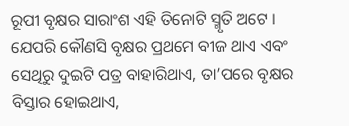ରୂପୀ ବୃକ୍ଷର ସାରାଂଶ ଏହି ତିନୋଟି ସ୍ମୃତି ଅଟେ । ଯେପରି କୌଣସି ବୃକ୍ଷର ପ୍ରଥମେ ବୀଜ ଥାଏ ଏବଂ ସେଥିରୁ ଦୁଇଟି ପତ୍ର ବାହାରିଥାଏ, ତା’ପରେ ବୃକ୍ଷର ବିସ୍ତାର ହୋଇଥାଏ,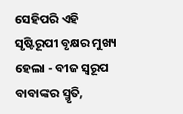ସେହିପରି ଏହି ସୃଷ୍ଟିରୂପୀ ବୃକ୍ଷର ମୁଖ୍ୟ ହେଲା - ବୀଜ ସ୍ୱରୂପ ବାବାଙ୍କର ସ୍ମୃତି,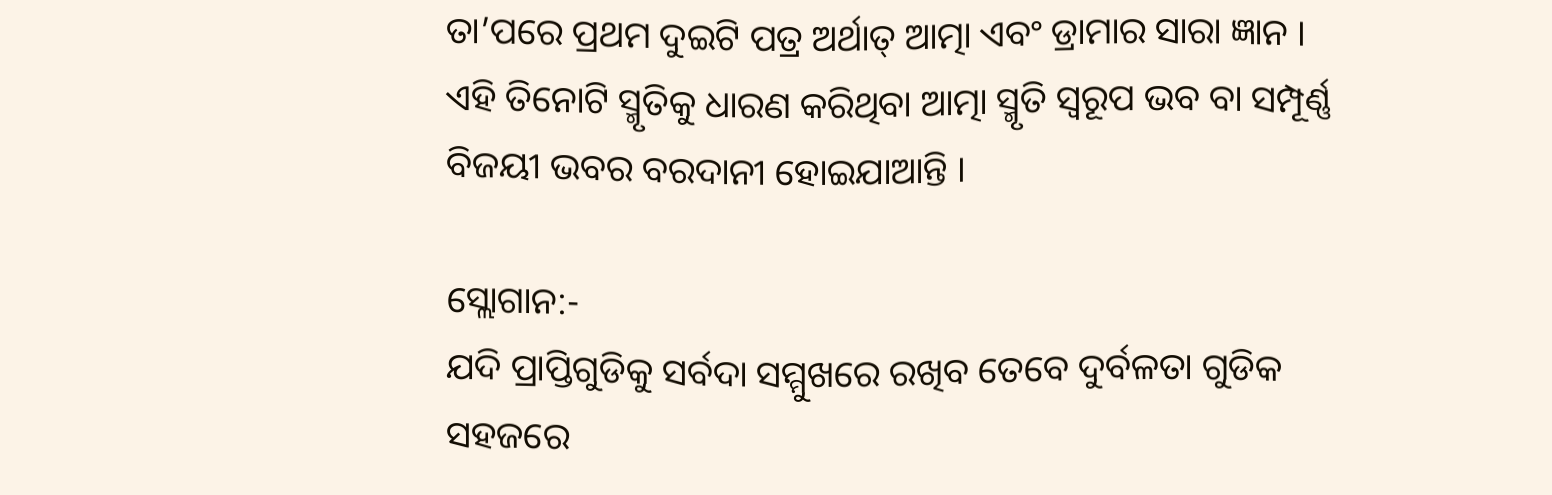ତା’ପରେ ପ୍ରଥମ ଦୁଇଟି ପତ୍ର ଅର୍ଥାତ୍ ଆତ୍ମା ଏବଂ ଡ୍ରାମାର ସାରା ଜ୍ଞାନ । ଏହି ତିନୋଟି ସ୍ମୃତିକୁ ଧାରଣ କରିଥିବା ଆତ୍ମା ସ୍ମୃତି ସ୍ୱରୂପ ଭବ ବା ସମ୍ପୂର୍ଣ୍ଣ ବିଜୟୀ ଭବର ବରଦାନୀ ହୋଇଯାଆନ୍ତି ।

ସ୍ଲୋଗାନ:-
ଯଦି ପ୍ରାପ୍ତିଗୁଡିକୁ ସର୍ବଦା ସମ୍ମୁଖରେ ରଖିବ ତେବେ ଦୁର୍ବଳତା ଗୁଡିକ ସହଜରେ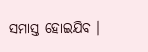ସମାସ୍ତ ହୋଇଯିବ ।